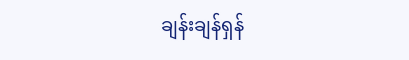ချန်းချန်ရှန်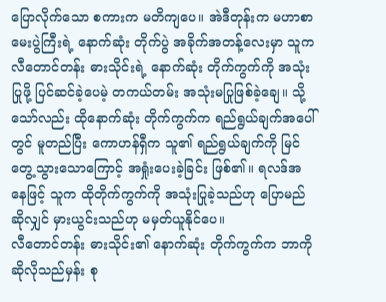ပြောလိုက်သော စကားက မတိကျပေ။ အဲဒီတုန်းက မဟာစာမေးပွဲကြီးရဲ့ နောက်ဆုံး တိုက်ပွဲ အခိုက်အတန့်လေးမှာ သူက လီတောင်တန်း ဓားသိုင်းရဲ့ နောက်ဆုံး တိုက်ကွက်ကို အသုံးပြုဖို့ ပြင်ဆင်ခဲ့ပေမဲ့ တကယ်တမ်း အသုံးမပြုဖြစ်ခဲ့ချေ။ သို့သော်လည်း ထိုနောက်ဆုံး တိုက်ကွက်က ရည်ရွယ်ချက်အပေါ်တွင် မူတည်ပြီး ကောဟန်ရှီက သူ၏ ရည်ရွယ်ချက်ကို မြင်တွေ့သွားသောကြောင့် အရှုံးပေးခဲ့ခြင်း ဖြစ်၏။ ရလဒ်အနေဖြင့် သူက ထိုတိုက်ကွက်ကို အသုံးပြုခဲ့သည်ဟု ပြောမည်ဆိုလျှင် မှားယွင်းသည်ဟု မမှတ်ယူနိုင်ပေ။
လီတောင်တန်း ဓားသိုင်း၏ နောက်ဆုံး တိုက်ကွက်က ဘာကို ဆိုလိုသည်မှန်း စု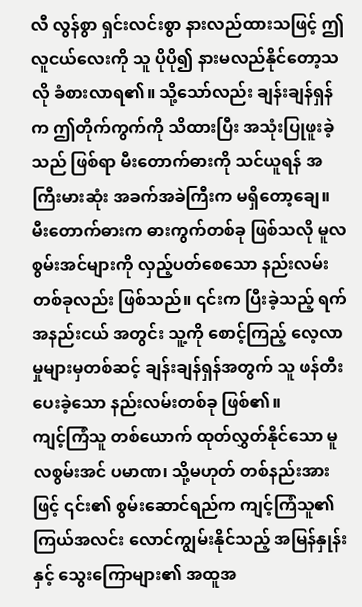လီ လွန်စွာ ရှင်းလင်းစွာ နားလည်ထားသဖြင့် ဤလူငယ်လေးကို သူ ပိုပို၍ နားမလည်နိုင်တော့သလို ခံစားလာရ၏။ သို့သော်လည်း ချန်းချန်ရှန်က ဤတိုက်ကွက်ကို သိထားပြီး အသုံးပြုဖူးခဲ့သည် ဖြစ်ရာ မီးတောက်ဓားကို သင်ယူရန် အကြီးမားဆုံး အခက်အခဲကြီးက မရှိတော့ချေ။
မီးတောက်ဓားက ဓားကွက်တစ်ခု ဖြစ်သလို မူလစွမ်းအင်များကို လှည့်ပတ်စေသော နည်းလမ်းတစ်ခုလည်း ဖြစ်သည်။ ၎င်းက ပြီးခဲ့သည့် ရက်အနည်းငယ် အတွင်း သူ့ကို စောင့်ကြည့် လေ့လာမှုများမှတစ်ဆင့် ချန်းချန်ရှန်အတွက် သူ ဖန်တီးပေးခဲ့သော နည်းလမ်းတစ်ခု ဖြစ်၏။
ကျင့်ကြံသူ တစ်ယောက် ထုတ်လွှတ်နိုင်သော မူလစွမ်းအင် ပမာဏ၊ သို့မဟုတ် တစ်နည်းအားဖြင့် ၎င်း၏ စွမ်းဆောင်ရည်က ကျင့်ကြံသူ၏ ကြယ်အလင်း လောင်ကျွမ်းနိုင်သည့် အမြန်နှုန်းနှင့် သွေးကြောများ၏ အထူအ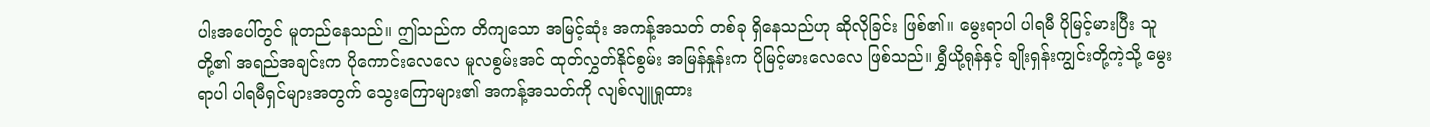ပါးအပေါ်တွင် မူတည်နေသည်။ ဤသည်က တိကျသော အမြင့်ဆုံး အကန့်အသတ် တစ်ခု ရှိနေသည်ဟု ဆိုလိုခြင်း ဖြစ်၏။ မွေးရာပါ ပါရမီ ပိုမြင့်မားပြီး သူတို့၏ အရည်အချင်းက ပိုကောင်းလေလေ မူလစွမ်းအင် ထုတ်လွှတ်နိုင်စွမ်း အမြန်နှုန်းက ပိုမြင့်မားလေလေ ဖြစ်သည်။ ရွှီယို့ရုန်နှင့် ချိုးရှန်းကျွင်းတို့ကဲ့သို့ မွေးရာပါ ပါရမီရှင်များအတွက် သွေးကြောများ၏ အကန့်အသတ်ကို လျစ်လျူရှုထား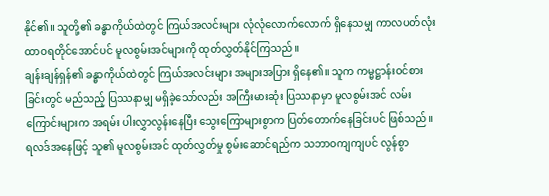နိုင်၏။ သူတို့၏ ခန္ဓာကိုယ်ထဲတွင် ကြယ်အလင်းများ လုံလုံလောက်လောက် ရှိနေသမျှ ကာလပတ်လုံး ထာဝရတိုင်အောင်ပင် မူလစွမ်းအင်များကို ထုတ်လွှတ်နိုင်ကြသည်။
ချန်းချန်ရှန်၏ ခန္ဓာကိုယ်ထဲတွင် ကြယ်အလင်းများ အများအပြား ရှိနေ၏။ သူက ကမ္မဋ္ဌာန်းဝင်စားခြင်းတွင် မည်သည့် ပြဿနာမျှ မရှိခဲ့သော်လည်း အကြီးမားဆုံး ပြဿနာမှာ မူလစွမ်းအင် လမ်းကြောင်းများက အရမ်း ပါးလွှာလွန်းနေပြီး သွေးကြောများစွာက ပြတ်တောက်နေခြင်းပင် ဖြစ်သည်။ ရလဒ်အနေဖြင့် သူ၏ မူလစွမ်းအင် ထုတ်လွှတ်မှု စွမ်းဆောင်ရည်က သဘာဝကျကျပင် လွန်စွာ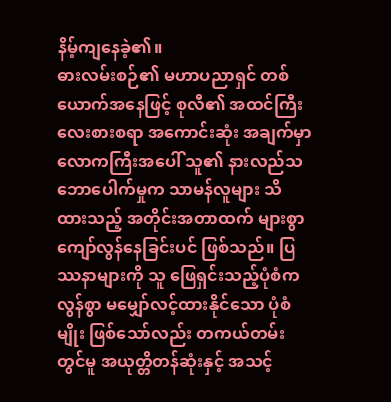နိမ့်ကျနေခဲ့၏။
ဓားလမ်းစဉ်၏ မဟာပညာရှင် တစ်ယောက်အနေဖြင့် စုလီ၏ အထင်ကြီးလေးစားစရာ အကောင်းဆုံး အချက်မှာ လောကကြီးအပေါ် သူ၏ နားလည်သဘောပေါက်မှုက သာမန်လူများ သိထားသည့် အတိုင်းအတာထက် များစွာ ကျော်လွန်နေခြင်းပင် ဖြစ်သည်။ ပြဿနာများကို သူ ဖြေရှင်းသည့်ပုံစံက လွန်စွာ မမျှော်လင့်ထားနိုင်သော ပုံစံမျိုး ဖြစ်သော်လည်း တကယ်တမ်းတွင်မူ အယုတ္တိတန်ဆုံးနှင့် အသင့်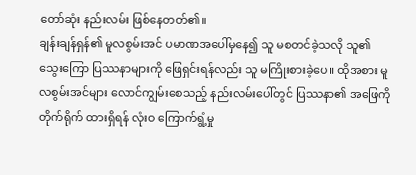တော်ဆုံး နည်းလမ်း ဖြစ်နေတတ်၏။
ချန်းချန်ရှန်၏ မူလစွမ်းအင် ပမာဏအပေါ်မှနေ၍ သူ မစတင်ခဲ့သလို သူ၏ သွေးကြော ပြဿနာများကို ဖြေရှင်းရန်လည်း သူ မကြိုးစားခဲ့ပေ။ ထိုအစား မူလစွမ်းအင်များ လောင်ကျွမ်းစေသည့် နည်းလမ်းပေါ်တွင် ပြဿနာ၏ အဖြေကို တိုက်ရိုက် ထားရှိရန် လုံးဝ ကြောက်ရွံ့မှု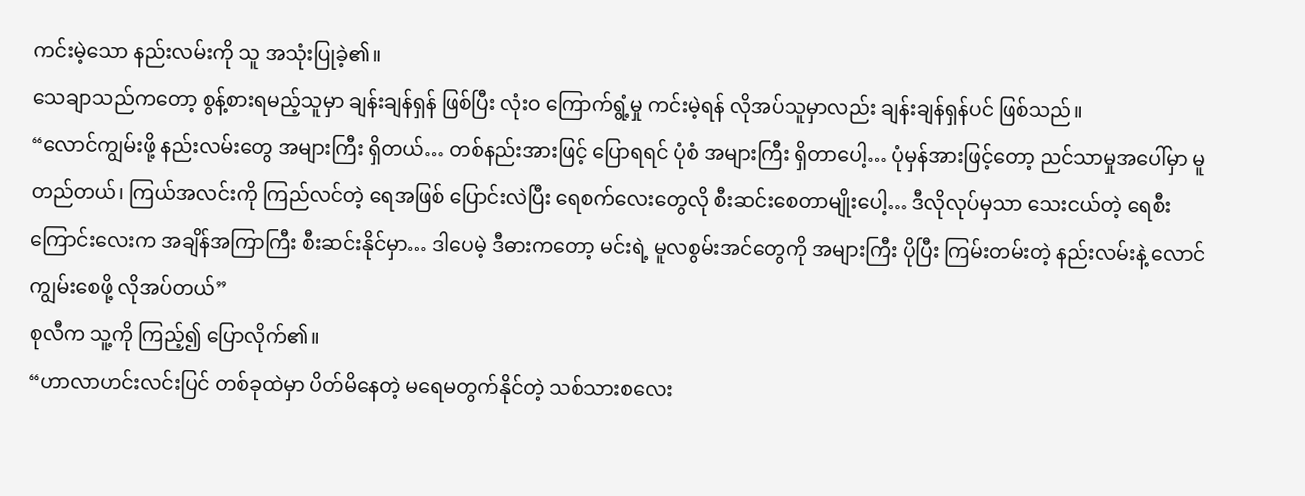ကင်းမဲ့သော နည်းလမ်းကို သူ အသုံးပြုခဲ့၏။
သေချာသည်ကတော့ စွန့်စားရမည့်သူမှာ ချန်းချန်ရှန် ဖြစ်ပြီး လုံးဝ ကြောက်ရွံ့မှု ကင်းမဲ့ရန် လိုအပ်သူမှာလည်း ချန်းချန်ရှန်ပင် ဖြစ်သည်။
“လောင်ကျွမ်းဖို့ နည်းလမ်းတွေ အများကြီး ရှိတယ်… တစ်နည်းအားဖြင့် ပြောရရင် ပုံစံ အများကြီး ရှိတာပေါ့… ပုံမှန်အားဖြင့်တော့ ညင်သာမှုအပေါ်မှာ မူတည်တယ်၊ ကြယ်အလင်းကို ကြည်လင်တဲ့ ရေအဖြစ် ပြောင်းလဲပြီး ရေစက်လေးတွေလို စီးဆင်းစေတာမျိုးပေါ့… ဒီလိုလုပ်မှသာ သေးငယ်တဲ့ ရေစီးကြောင်းလေးက အချိန်အကြာကြီး စီးဆင်းနိုင်မှာ… ဒါပေမဲ့ ဒီဓားကတော့ မင်းရဲ့ မူလစွမ်းအင်တွေကို အများကြီး ပိုပြီး ကြမ်းတမ်းတဲ့ နည်းလမ်းနဲ့ လောင်ကျွမ်းစေဖို့ လိုအပ်တယ်”
စုလီက သူ့ကို ကြည့်၍ ပြောလိုက်၏။
“ဟာလာဟင်းလင်းပြင် တစ်ခုထဲမှာ ပိတ်မိနေတဲ့ မရေမတွက်နိုင်တဲ့ သစ်သားစလေး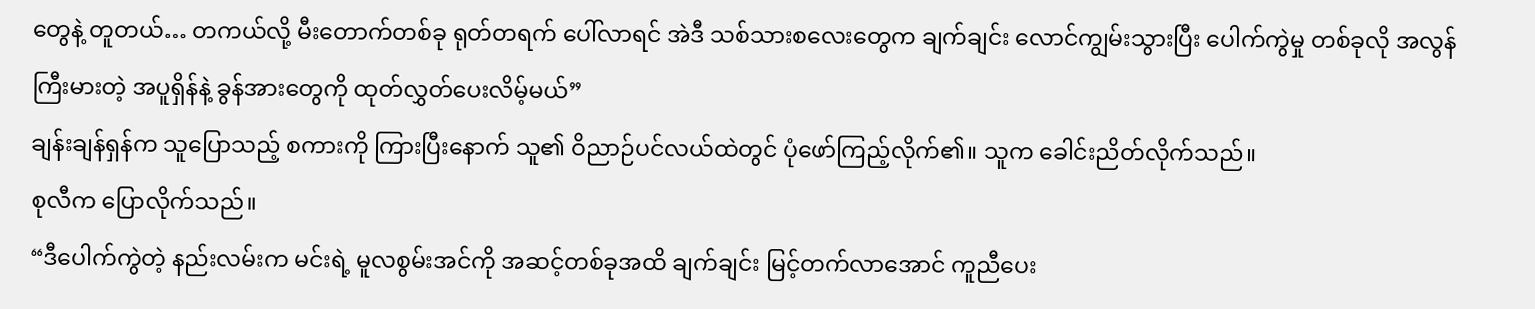တွေနဲ့ တူတယ်… တကယ်လို့ မီးတောက်တစ်ခု ရုတ်တရက် ပေါ်လာရင် အဲဒီ သစ်သားစလေးတွေက ချက်ချင်း လောင်ကျွမ်းသွားပြီး ပေါက်ကွဲမှု တစ်ခုလို အလွန် ကြီးမားတဲ့ အပူရှိန်နဲ့ ခွန်အားတွေကို ထုတ်လွှတ်ပေးလိမ့်မယ်”
ချန်းချန်ရှန်က သူပြောသည့် စကားကို ကြားပြီးနောက် သူ၏ ဝိညာဉ်ပင်လယ်ထဲတွင် ပုံဖော်ကြည့်လိုက်၏။ သူက ခေါင်းညိတ်လိုက်သည်။
စုလီက ပြောလိုက်သည်။
“ဒီပေါက်ကွဲတဲ့ နည်းလမ်းက မင်းရဲ့ မူလစွမ်းအင်ကို အဆင့်တစ်ခုအထိ ချက်ချင်း မြင့်တက်လာအောင် ကူညီပေး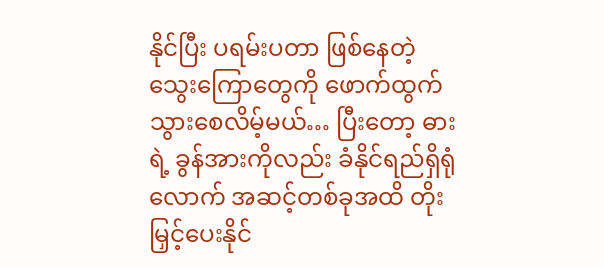နိုင်ပြီး ပရမ်းပတာ ဖြစ်နေတဲ့ သွေးကြောတွေကို ဖောက်ထွက်သွားစေလိမ့်မယ်… ပြီးတော့ ဓားရဲ့ ခွန်အားကိုလည်း ခံနိုင်ရည်ရှိရုံလောက် အဆင့်တစ်ခုအထိ တိုးမြှင့်ပေးနိုင်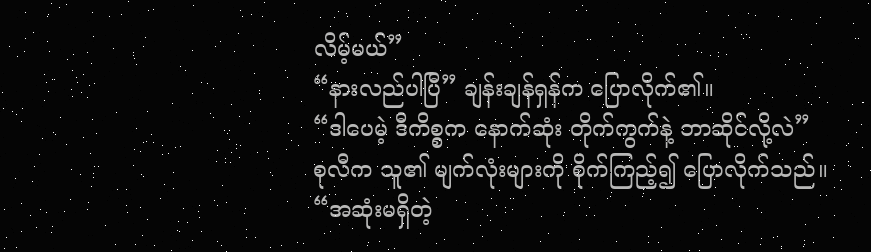လိမ့်မယ်”
“နားလည်ပါပြီ” ချန်းချန်ရှန်က ပြောလိုက်၏။
“ဒါပေမဲ့ ဒီကိစ္စက နောက်ဆုံး တိုက်ကွက်နဲ့ ဘာဆိုင်လို့လဲ”
စုလီက သူ၏ မျက်လုံးများကို စိုက်ကြည့်၍ ပြောလိုက်သည်။
“အဆုံးမရှိတဲ့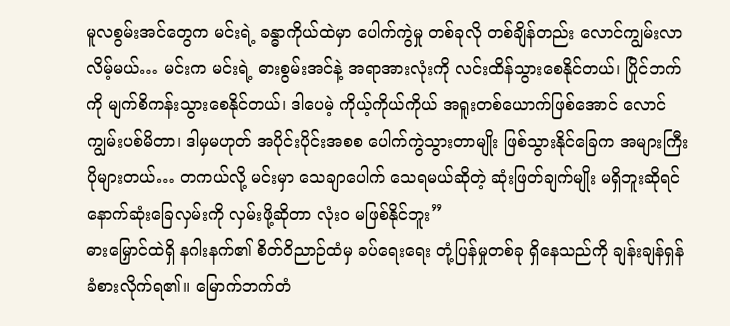မူလစွမ်းအင်တွေက မင်းရဲ့ ခန္ဓာကိုယ်ထဲမှာ ပေါက်ကွဲမှု တစ်ခုလို တစ်ချိန်တည်း လောင်ကျွမ်းလာလိမ့်မယ်… မင်းက မင်းရဲ့ ဓားစွမ်းအင်နဲ့ အရာအားလုံးကို လင်းထိန်သွားစေနိုင်တယ်၊ ပြိုင်ဘက်ကို မျက်စိကန်းသွားစေနိုင်တယ်၊ ဒါပေမဲ့ ကိုယ့်ကိုယ်ကိုယ် အရူးတစ်ယောက်ဖြစ်အောင် လောင်ကျွမ်းပစ်မိတာ၊ ဒါမှမဟုတ် အပိုင်းပိုင်းအစစ ပေါက်ကွဲသွားတာမျိုး ဖြစ်သွားနိုင်ခြေက အများကြီး ပိုများတယ်… တကယ်လို့ မင်းမှာ သေချာပေါက် သေရမယ်ဆိုတဲ့ ဆုံးဖြတ်ချက်မျိုး မရှိဘူးဆိုရင် နောက်ဆုံးခြေလှမ်းကို လှမ်းဖို့ဆိုတာ လုံးဝ မဖြစ်နိုင်ဘူး”
ဓားမြှောင်ထဲရှိ နဂါးနက်၏ စိတ်ဝိညာဉ်ထံမှ ခပ်ရေးရေး တုံ့ပြန်မှုတစ်ခု ရှိနေသည်ကို ချန်းချန်ရှန် ခံစားလိုက်ရ၏။ မြောက်ဘက်တံ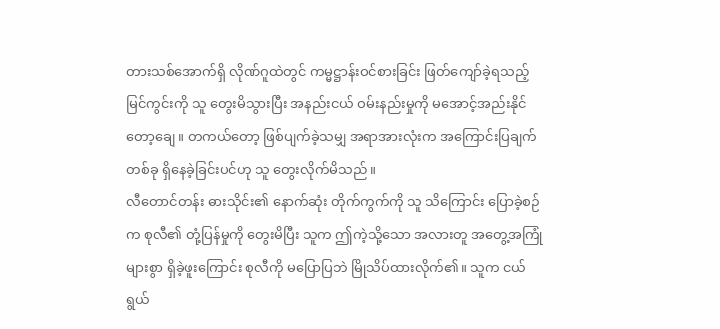တားသစ်အောက်ရှိ လိုဏ်ဂူထဲတွင် ကမ္မဋ္ဌာန်းဝင်စားခြင်း ဖြတ်ကျော်ခဲ့ရသည့် မြင်ကွင်းကို သူ တွေးမိသွားပြီး အနည်းငယ် ဝမ်းနည်းမှုကို မအောင့်အည်းနိုင်တော့ချေ။ တကယ်တော့ ဖြစ်ပျက်ခဲ့သမျှ အရာအားလုံးက အကြောင်းပြချက် တစ်ခု ရှိနေခဲ့ခြင်းပင်ဟု သူ တွေးလိုက်မိသည်။
လီတောင်တန်း ဓားသိုင်း၏ နောက်ဆုံး တိုက်ကွက်ကို သူ သိကြောင်း ပြောခဲ့စဉ်က စုလီ၏ တုံ့ပြန်မှုကို တွေးမိပြီး သူက ဤကဲ့သို့သော အလားတူ အတွေ့အကြုံများစွာ ရှိခဲ့ဖူးကြောင်း စုလီကို မပြောပြဘဲ မြိုသိပ်ထားလိုက်၏။ သူက ငယ်ရွယ်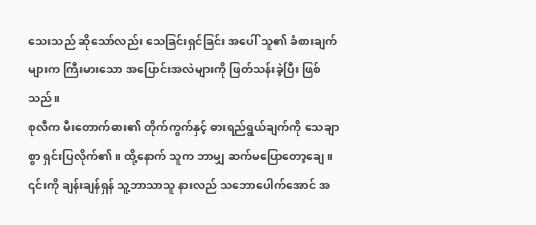သေးသည် ဆိုသော်လည်း သေခြင်းရှင်ခြင်း အပေါ် သူ၏ ခံစားချက်များက ကြီးမားသော အပြောင်းအလဲများကို ဖြတ်သန်းခဲ့ပြီး ဖြစ်သည်။
စုလီက မီးတောက်ဓား၏ တိုက်ကွက်နှင့် ဓားရည်ရွယ်ချက်ကို သေချာစွာ ရှင်းပြလိုက်၏။ ထို့နောက် သူက ဘာမျှ ဆက်မပြောတော့ချေ။ ၎င်းကို ချန်းချန်ရှန် သူ့ဘာသာသူ နားလည် သဘောပေါက်အောင် အ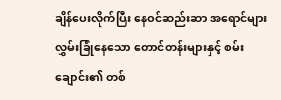ချိန်ပေးလိုက်ပြီး နေဝင်ဆည်းဆာ အရောင်များ လွှမ်းခြုံနေသော တောင်တန်းများနှင့် စမ်းချောင်း၏ တစ်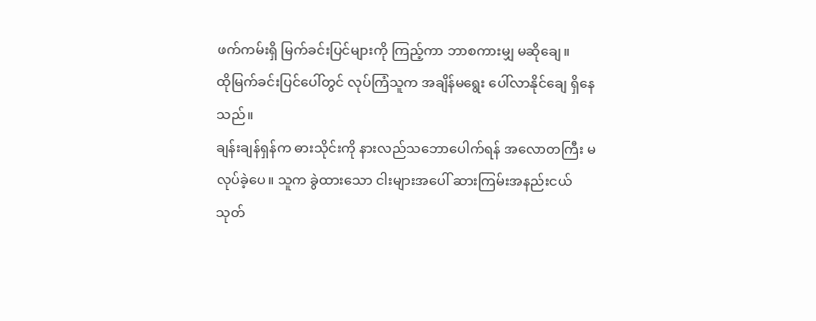ဖက်ကမ်းရှိ မြက်ခင်းပြင်များကို ကြည့်ကာ ဘာစကားမျှ မဆိုချေ။
ထိုမြက်ခင်းပြင်ပေါ်တွင် လုပ်ကြံသူက အချိန်မရွေး ပေါ်လာနိုင်ချေ ရှိနေသည်။
ချန်းချန်ရှန်က ဓားသိုင်းကို နားလည်သဘောပေါက်ရန် အလောတကြီး မလုပ်ခဲ့ပေ။ သူက ခွဲထားသော ငါးများအပေါ် ဆားကြမ်းအနည်းငယ် သုတ်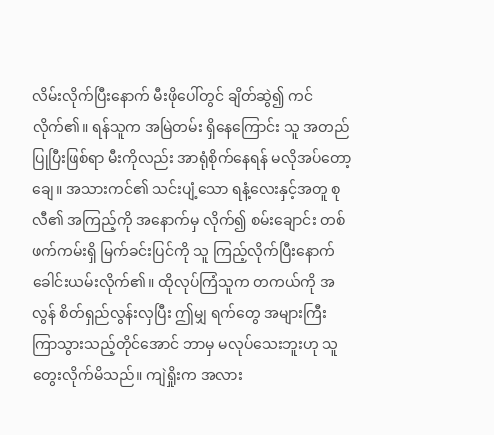လိမ်းလိုက်ပြီးနောက် မီးဖိုပေါ်တွင် ချိတ်ဆွဲ၍ ကင်လိုက်၏။ ရန်သူက အမြဲတမ်း ရှိနေကြောင်း သူ အတည်ပြုပြီးဖြစ်ရာ မီးကိုလည်း အာရုံစိုက်နေရန် မလိုအပ်တော့ချေ။ အသားကင်၏ သင်းပျံ့သော ရနံ့လေးနှင့်အတူ စုလီ၏ အကြည့်ကို အနောက်မှ လိုက်၍ စမ်းချောင်း တစ်ဖက်ကမ်းရှိ မြက်ခင်းပြင်ကို သူ ကြည့်လိုက်ပြီးနောက် ခေါင်းယမ်းလိုက်၏။ ထိုလုပ်ကြံသူက တကယ်ကို အလွန် စိတ်ရှည်လွန်းလှပြီး ဤမျှ ရက်တွေ အများကြီး ကြာသွားသည့်တိုင်အောင် ဘာမှ မလုပ်သေးဘူးဟု သူ တွေးလိုက်မိသည်။ ကျဲရှိုးက အလား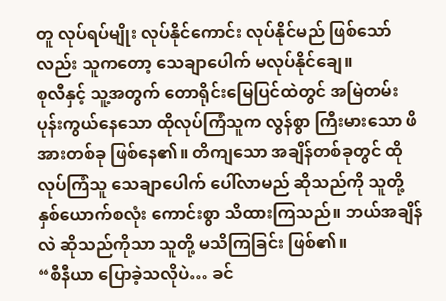တူ လုပ်ရပ်မျိုး လုပ်နိုင်ကောင်း လုပ်နိုင်မည် ဖြစ်သော်လည်း သူကတော့ သေချာပေါက် မလုပ်နိုင်ချေ။
စုလီနှင့် သူ့အတွက် တောရိုင်းမြေပြင်ထဲတွင် အမြဲတမ်း ပုန်းကွယ်နေသော ထိုလုပ်ကြံသူက လွန်စွာ ကြီးမားသော ဖိအားတစ်ခု ဖြစ်နေ၏။ တိကျသော အချိန်တစ်ခုတွင် ထိုလုပ်ကြံသူ သေချာပေါက် ပေါ်လာမည် ဆိုသည်ကို သူတို့ နှစ်ယောက်စလုံး ကောင်းစွာ သိထားကြသည်။ ဘယ်အချိန်လဲ ဆိုသည်ကိုသာ သူတို့ မသိကြခြင်း ဖြစ်၏။
“စီနီယာ ပြောခဲ့သလိုပဲ… ခင်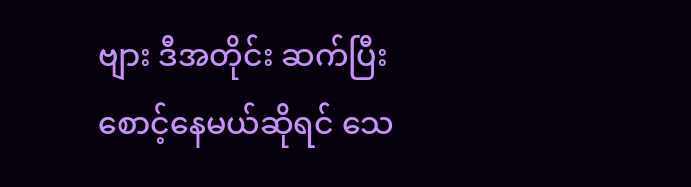ဗျား ဒီအတိုင်း ဆက်ပြီး စောင့်နေမယ်ဆိုရင် သေ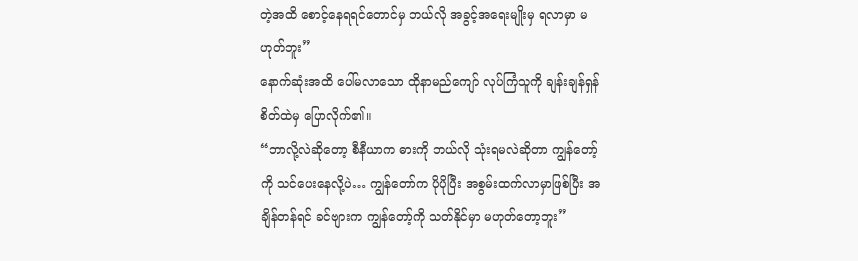တဲ့အထိ စောင့်နေရရင်တောင်မှ ဘယ်လို အခွင့်အရေးမျိုးမှ ရလာမှာ မဟုတ်ဘူး”
နောက်ဆုံးအထိ ပေါ်မလာသော ထိုနာမည်ကျော် လုပ်ကြံသူကို ချန်းချန်ရှန် စိတ်ထဲမှ ပြောလိုက်၏။
“ဘာလို့လဲဆိုတော့ စီနီယာက ဓားကို ဘယ်လို သုံးရမလဲဆိုတာ ကျွန်တော့်ကို သင်ပေးနေလို့ပဲ… ကျွန်တော်က ပိုပိုပြီး အစွမ်းထက်လာမှာဖြစ်ပြီး အချိန်တန်ရင် ခင်ဗျားက ကျွန်တော့်ကို သတ်နိုင်မှာ မဟုတ်တော့ဘူး”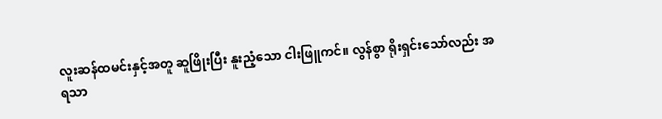လူးဆန်ထမင်းနှင့်အတူ ဆူဖြိုးပြီး နူးညံ့သော ငါးဖြူကင်။ လွန်စွာ ရိုးရှင်းသော်လည်း အရသာ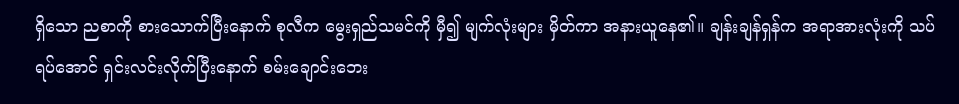ရှိသော ညစာကို စားသောက်ပြီးနောက် စုလီက မွေးရှည်သမင်ကို မှီ၍ မျက်လုံးများ မှိတ်ကာ အနားယူနေ၏။ ချန်းချန်ရှန်က အရာအားလုံးကို သပ်ရပ်အောင် ရှင်းလင်းလိုက်ပြီးနောက် စမ်းချောင်းဘေး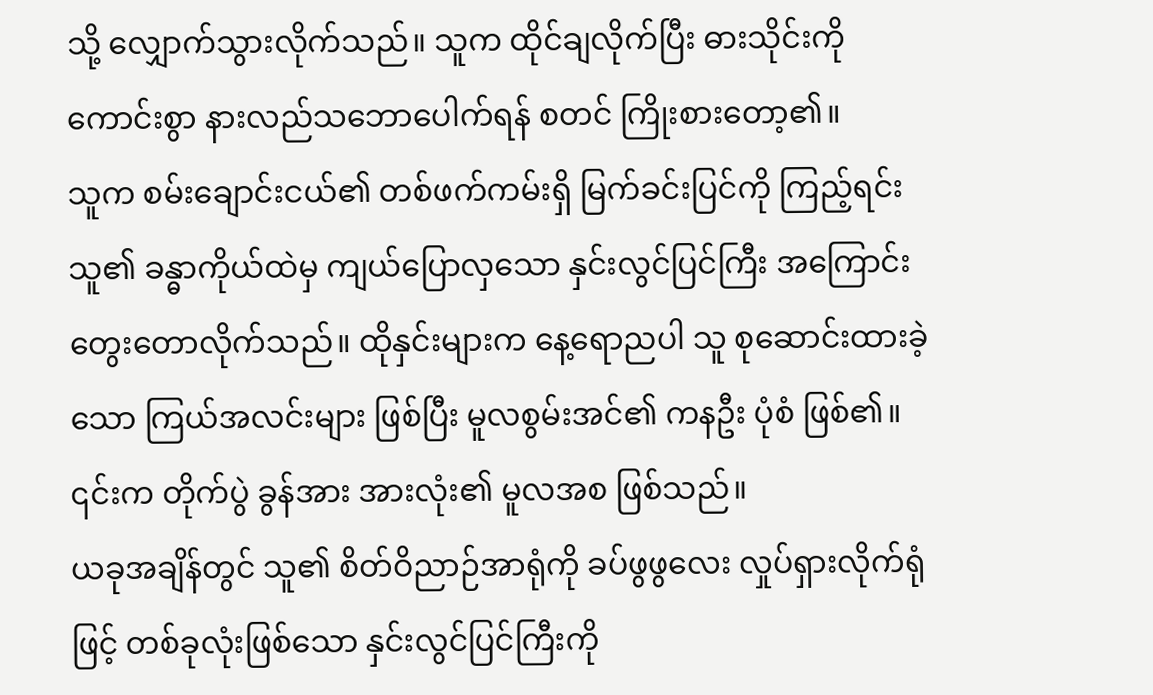သို့ လျှောက်သွားလိုက်သည်။ သူက ထိုင်ချလိုက်ပြီး ဓားသိုင်းကို ကောင်းစွာ နားလည်သဘောပေါက်ရန် စတင် ကြိုးစားတော့၏။
သူက စမ်းချောင်းငယ်၏ တစ်ဖက်ကမ်းရှိ မြက်ခင်းပြင်ကို ကြည့်ရင်း သူ၏ ခန္ဓာကိုယ်ထဲမှ ကျယ်ပြောလှသော နှင်းလွင်ပြင်ကြီး အကြောင်း တွေးတောလိုက်သည်။ ထိုနှင်းများက နေ့ရောညပါ သူ စုဆောင်းထားခဲ့သော ကြယ်အလင်းများ ဖြစ်ပြီး မူလစွမ်းအင်၏ ကနဦး ပုံစံ ဖြစ်၏။ ၎င်းက တိုက်ပွဲ ခွန်အား အားလုံး၏ မူလအစ ဖြစ်သည်။
ယခုအချိန်တွင် သူ၏ စိတ်ဝိညာဉ်အာရုံကို ခပ်ဖွဖွလေး လှုပ်ရှားလိုက်ရုံဖြင့် တစ်ခုလုံးဖြစ်သော နှင်းလွင်ပြင်ကြီးကို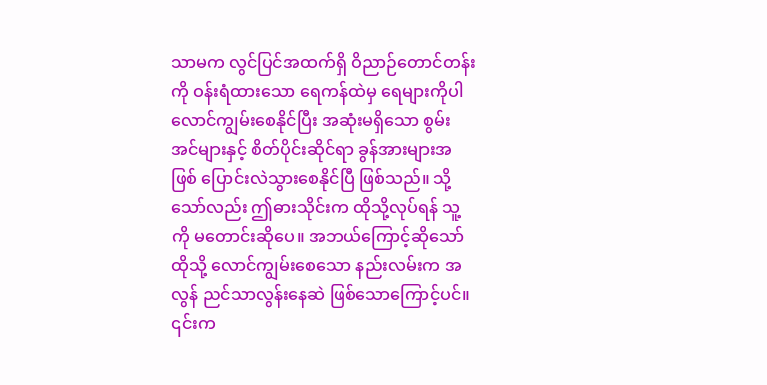သာမက လွင်ပြင်အထက်ရှိ ဝိညာဉ်တောင်တန်းကို ဝန်းရံထားသော ရေကန်ထဲမှ ရေများကိုပါ လောင်ကျွမ်းစေနိုင်ပြီး အဆုံးမရှိသော စွမ်းအင်များနှင့် စိတ်ပိုင်းဆိုင်ရာ ခွန်အားများအဖြစ် ပြောင်းလဲသွားစေနိုင်ပြီ ဖြစ်သည်။ သို့သော်လည်း ဤဓားသိုင်းက ထိုသို့လုပ်ရန် သူ့ကို မတောင်းဆိုပေ။ အဘယ်ကြောင့်ဆိုသော် ထိုသို့ လောင်ကျွမ်းစေသော နည်းလမ်းက အလွန် ညင်သာလွန်းနေဆဲ ဖြစ်သောကြောင့်ပင်။ ၎င်းက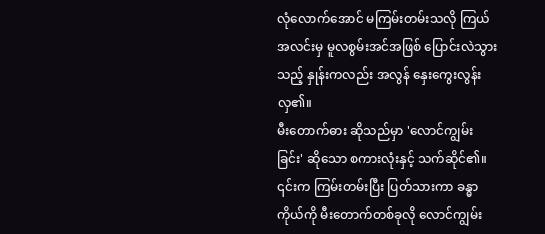လုံလောက်အောင် မကြမ်းတမ်းသလို ကြယ်အလင်းမှ မူလစွမ်းအင်အဖြစ် ပြောင်းလဲသွားသည့် နှုန်းကလည်း အလွန် နှေးကွေးလွန်းလှ၏။
မီးတောက်ဓား ဆိုသည်မှာ 'လောင်ကျွမ်းခြင်း' ဆိုသော စကားလုံးနှင့် သက်ဆိုင်၏။
၎င်းက ကြမ်းတမ်းပြီး ပြတ်သားကာ ခန္ဓာကိုယ်ကို မီးတောက်တစ်ခုလို လောင်ကျွမ်း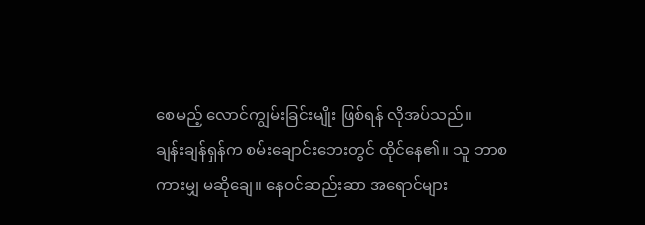စေမည့် လောင်ကျွမ်းခြင်းမျိုး ဖြစ်ရန် လိုအပ်သည်။
ချန်းချန်ရှန်က စမ်းချောင်းဘေးတွင် ထိုင်နေ၏။ သူ ဘာစကားမျှ မဆိုချေ။ နေဝင်ဆည်းဆာ အရောင်များ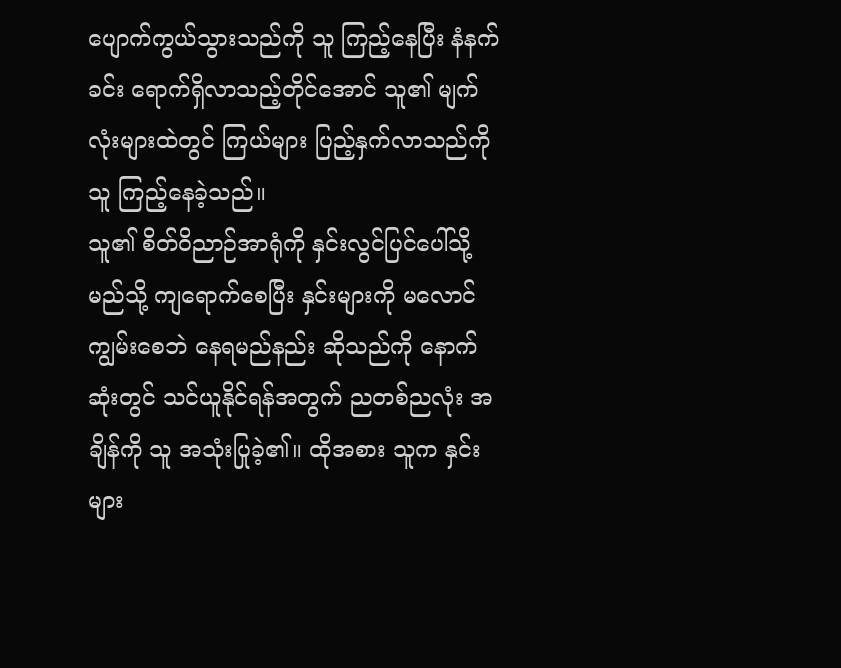ပျောက်ကွယ်သွားသည်ကို သူ ကြည့်နေပြီး နံနက်ခင်း ရောက်ရှိလာသည့်တိုင်အောင် သူ၏ မျက်လုံးများထဲတွင် ကြယ်များ ပြည့်နှက်လာသည်ကို သူ ကြည့်နေခဲ့သည်။
သူ၏ စိတ်ဝိညာဉ်အာရုံကို နှင်းလွင်ပြင်ပေါ်သို့ မည်သို့ ကျရောက်စေပြီး နှင်းများကို မလောင်ကျွမ်းစေဘဲ နေရမည်နည်း ဆိုသည်ကို နောက်ဆုံးတွင် သင်ယူနိုင်ရန်အတွက် ညတစ်ညလုံး အချိန်ကို သူ အသုံးပြုခဲ့၏။ ထိုအစား သူက နှင်းများ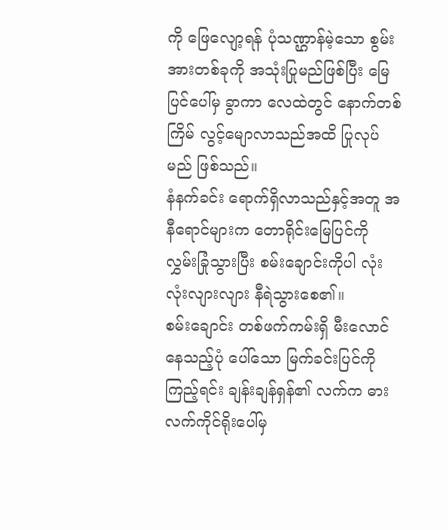ကို ဖြေလျော့ရန် ပုံသဏ္ဌာန်မဲ့သော စွမ်းအားတစ်ခုကို အသုံးပြုမည်ဖြစ်ပြီး မြေပြင်ပေါ်မှ ခွာကာ လေထဲတွင် နောက်တစ်ကြိမ် လွင့်မျောလာသည်အထိ ပြုလုပ်မည် ဖြစ်သည်။
နံနက်ခင်း ရောက်ရှိလာသည်နှင့်အတူ အနီရောင်များက တောရိုင်းမြေပြင်ကို လွှမ်းခြုံသွားပြီး စမ်းချောင်းကိုပါ လုံးလုံးလျားလျား နီရဲသွားစေ၏။
စမ်းချောင်း တစ်ဖက်ကမ်းရှိ မီးလောင်နေသည့်ပုံ ပေါ်သော မြက်ခင်းပြင်ကို ကြည့်ရင်း ချန်းချန်ရှန်၏ လက်က ဓားလက်ကိုင်ရိုးပေါ်မှ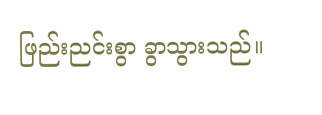ဖြည်းညင်းစွာ ခွာသွားသည်။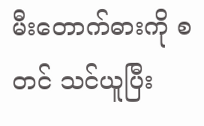မီးတောက်ဓားကို စတင် သင်ယူပြီး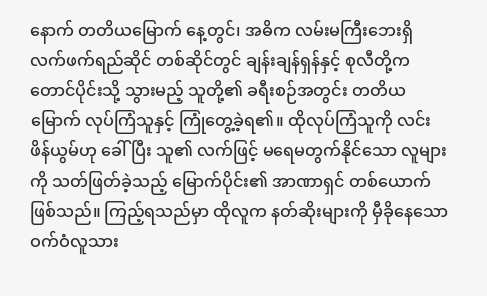နောက် တတိယမြောက် နေ့တွင်၊ အဓိက လမ်းမကြီးဘေးရှိ လက်ဖက်ရည်ဆိုင် တစ်ဆိုင်တွင် ချန်းချန်ရှန်နှင့် စုလီတို့က တောင်ပိုင်းသို့ သွားမည့် သူတို့၏ ခရီးစဉ်အတွင်း တတိယမြောက် လုပ်ကြံသူနှင့် ကြုံတွေ့ခဲ့ရ၏။ ထိုလုပ်ကြံသူကို လင်းဖိန်ယွမ်ဟု ခေါ်ပြီး သူ၏ လက်ဖြင့် မရေမတွက်နိုင်သော လူများကို သတ်ဖြတ်ခဲ့သည့် မြောက်ပိုင်း၏ အာဏာရှင် တစ်ယောက် ဖြစ်သည်။ ကြည့်ရသည်မှာ ထိုလူက နတ်ဆိုးများကို မှီခိုနေသော ဝက်ဝံလူသား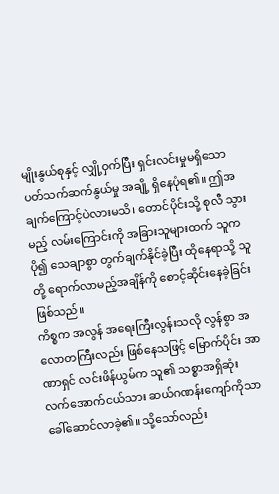မျိုးနွယ်စုနှင့် လျှို့ဝှက်ပြီး ရှင်းလင်းမှုမရှိသော ပတ်သက်ဆက်နွယ်မှု အချို့ ရှိနေပုံရ၏။ ဤအချက်ကြောင့်ပဲလားမသိ၊ တောင်ပိုင်းသို့ စုလီ သွားမည့် လမ်းကြောင်းကို အခြားသူများထက် သူက ပို၍ သေချာစွာ တွက်ချက်နိုင်ခဲ့ပြီး ထိုနေရာသို့ သူတို့ ရောက်လာမည့်အချိန်ကို စောင့်ဆိုင်းနေခဲ့ခြင်း ဖြစ်သည်။
ကိစ္စက အလွန် အရေးကြီးလွန်းသလို လွန်စွာ အလောတကြီးလည်း ဖြစ်နေသဖြင့် မြောက်ပိုင်း အာဏာရှင် လင်းဖိန်ယွမ်က သူ၏ သစ္စာအရှိဆုံး လက်အောက်ငယ်သား ဆယ်ဂဏန်းကျော်ကိုသာ ခေါ်ဆောင်လာခဲ့၏။ သို့သော်လည်း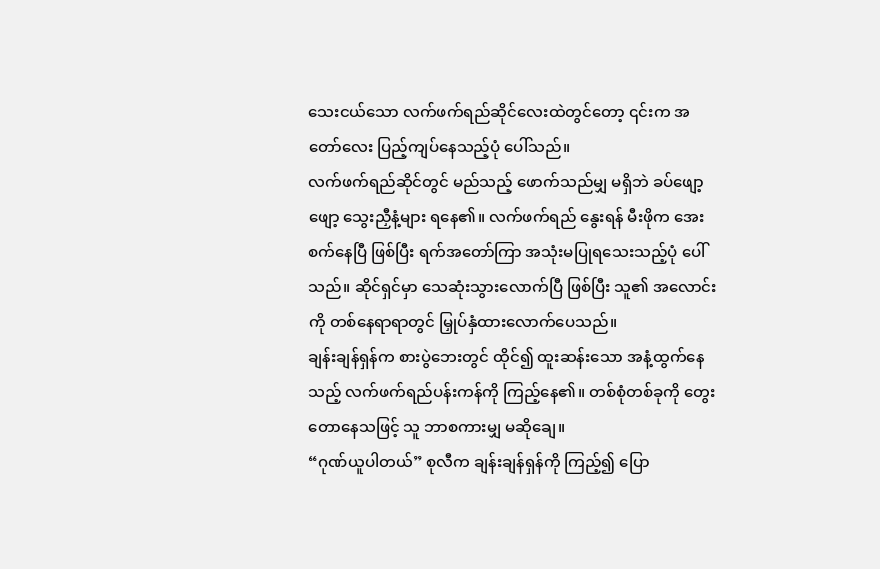သေးငယ်သော လက်ဖက်ရည်ဆိုင်လေးထဲတွင်တော့ ၎င်းက အတော်လေး ပြည့်ကျပ်နေသည့်ပုံ ပေါ်သည်။
လက်ဖက်ရည်ဆိုင်တွင် မည်သည့် ဖောက်သည်မျှ မရှိဘဲ ခပ်ဖျော့ဖျော့ သွေးညှီနံ့များ ရနေ၏။ လက်ဖက်ရည် နွေးရန် မီးဖိုက အေးစက်နေပြီ ဖြစ်ပြီး ရက်အတော်ကြာ အသုံးမပြုရသေးသည့်ပုံ ပေါ်သည်။ ဆိုင်ရှင်မှာ သေဆုံးသွားလောက်ပြီ ဖြစ်ပြီး သူ၏ အလောင်းကို တစ်နေရာရာတွင် မြှုပ်နှံထားလောက်ပေသည်။
ချန်းချန်ရှန်က စားပွဲဘေးတွင် ထိုင်၍ ထူးဆန်းသော အနံ့ထွက်နေသည့် လက်ဖက်ရည်ပန်းကန်ကို ကြည့်နေ၏။ တစ်စုံတစ်ခုကို တွေးတောနေသဖြင့် သူ ဘာစကားမျှ မဆိုချေ။
“ဂုဏ်ယူပါတယ်” စုလီက ချန်းချန်ရှန်ကို ကြည့်၍ ပြော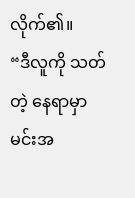လိုက်၏။
“ဒီလူကို သတ်တဲ့ နေရာမှာ မင်းအ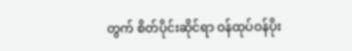တွက် စိတ်ပိုင်းဆိုင်ရာ ဝန်ထုပ်ဝန်ပိုး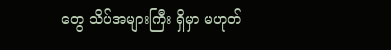တွေ သိပ်အများကြီး ရှိမှာ မဟုတ်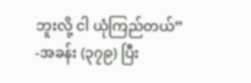ဘူးလို့ ငါ ယုံကြည်တယ်”
-အခန်း (၃၇၉) ပြီး